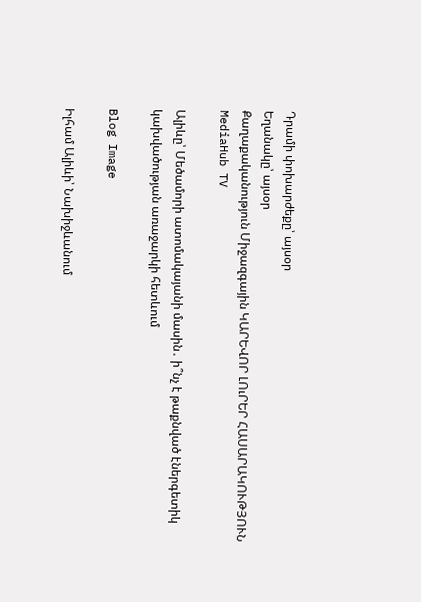Դրամի փոխարժեքը՝ այսօր
Եղանակը՝ այսօր
Քաղաքականություն Միջազգային ԿԱՐԵՎՈՐ ԼՈւՐԵՐ ՀԱՍԱՐԱԿՈՒԹՅՈՒՆ MediaHub TV

Ալիևը՝ Մեծամորի ատոմակայանի մասին․ ի՞նչ է թաքնված էներգետիկ կախվածության առաջարկի հետևում

Blog Image

Իլհամ Ալիևի՝ Նախիջևանում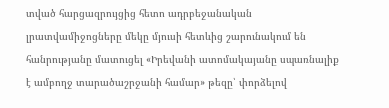տված հարցազրույցից հետո ադրբեջանական լրատվամիջոցները մեկը մյուսի հետևից շարունակում են հանրությանը մատուցել «Իրեվանի ատոմակայանը սպառնալիք է ամբողջ տարածաշրջանի համար» թեզը՝ փորձելով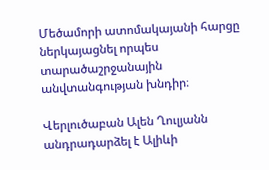Մեծամորի ատոմակայանի հարցը ներկայացնել որպես տարածաշրջանային անվտանգության խնդիր։

Վերլուծաբան Ալեն Ղուլյանն անդրադարձել է Ալիևի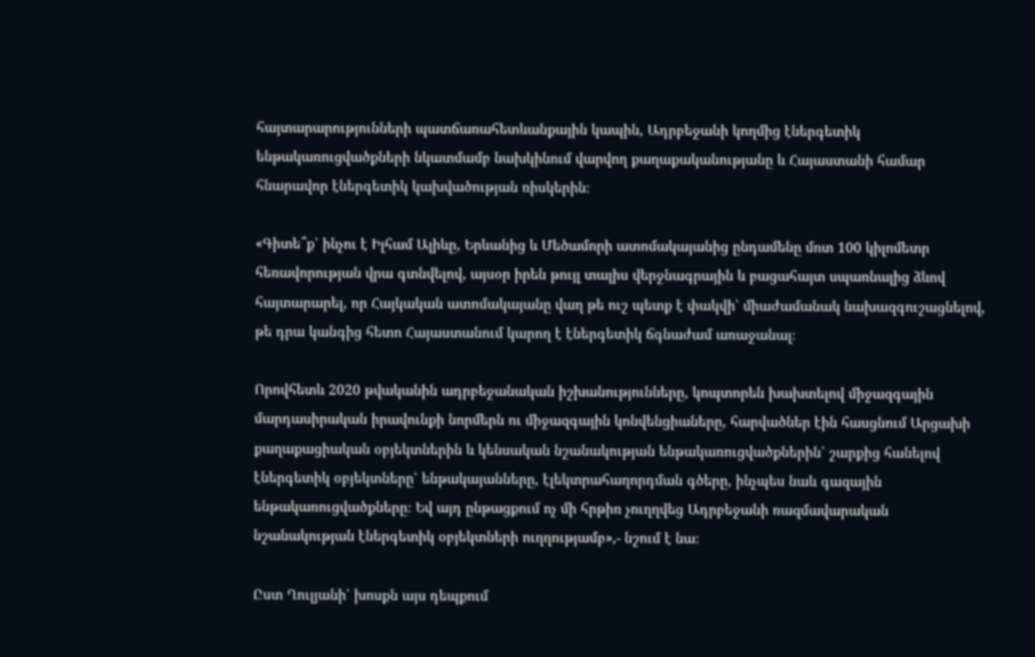հայտարարությունների պատճառահետևանքային կապին, Ադրբեջանի կողմից էներգետիկ ենթակառուցվածքների նկատմամբ նախկինում վարվող քաղաքականությանը և Հայաստանի համար հնարավոր էներգետիկ կախվածության ռիսկերին։

«Գիտե՞ք՝ ինչու է Իլհամ Ալիևը, Երևանից և Մեծամորի ատոմակայանից ընդամենը մոտ 100 կիլոմետր հեռավորության վրա գտնվելով, այսօր իրեն թույլ տալիս վերջնագրային և բացահայտ սպառնալից ձևով հայտարարել, որ Հայկական ատոմակայանը վաղ թե ուշ պետք է փակվի՝ միաժամանակ նախազգուշացնելով, թե դրա կանգից հետո Հայաստանում կարող է էներգետիկ ճգնաժամ առաջանալ։

Որովհետև 2020 թվականին ադրբեջանական իշխանությունները, կոպտորեն խախտելով միջազգային մարդասիրական իրավունքի նորմերն ու միջազգային կոնվենցիաները, հարվածներ էին հասցնում Արցախի քաղաքացիական օբյեկտներին և կենսական նշանակության ենթակառուցվածքներին՝ շարքից հանելով էներգետիկ օբյեկտները՝ ենթակայանները, էլեկտրահաղորդման գծերը, ինչպես նաև գազային ենթակառուցվածքները։ Եվ այդ ընթացքում ոչ մի հրթիռ չուղղվեց Ադրբեջանի ռազմավարական նշանակության էներգետիկ օբյեկտների ուղղությամբ»,- նշում է նա։

Ըստ Ղուլյանի՝ խոսքն այս դեպքում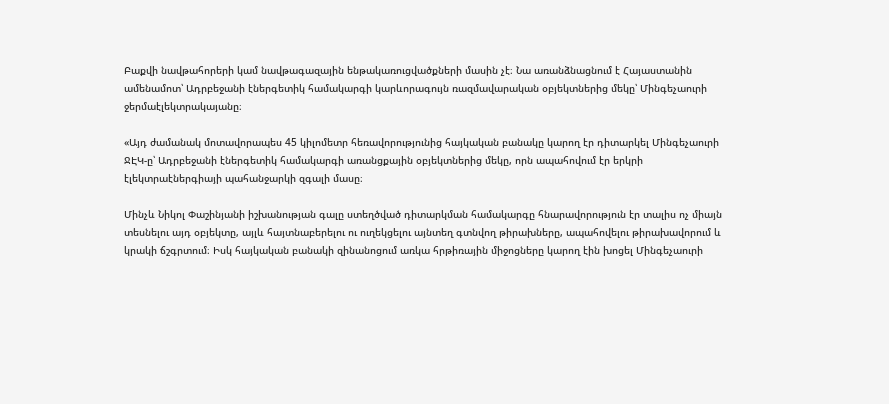Բաքվի նավթահորերի կամ նավթագազային ենթակառուցվածքների մասին չէ։ Նա առանձնացնում է Հայաստանին ամենամոտ՝ Ադրբեջանի էներգետիկ համակարգի կարևորագույն ռազմավարական օբյեկտներից մեկը՝ Մինգեչաուրի ջերմաէլեկտրակայանը։

«Այդ ժամանակ մոտավորապես 45 կիլոմետր հեռավորությունից հայկական բանակը կարող էր դիտարկել Մինգեչաուրի ՋԷԿ-ը՝ Ադրբեջանի էներգետիկ համակարգի առանցքային օբյեկտներից մեկը, որն ապահովում էր երկրի էլեկտրաէներգիայի պահանջարկի զգալի մասը։

Մինչև Նիկոլ Փաշինյանի իշխանության գալը ստեղծված դիտարկման համակարգը հնարավորություն էր տալիս ոչ միայն տեսնելու այդ օբյեկտը, այլև հայտնաբերելու ու ուղեկցելու այնտեղ գտնվող թիրախները, ապահովելու թիրախավորում և կրակի ճշգրտում։ Իսկ հայկական բանակի զինանոցում առկա հրթիռային միջոցները կարող էին խոցել Մինգեչաուրի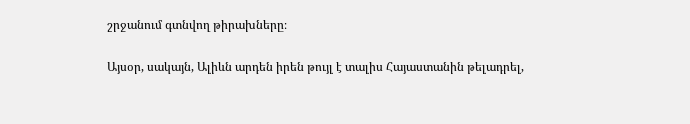շրջանում գտնվող թիրախները։

Այսօր, սակայն, Ալիևն արդեն իրեն թույլ է տալիս Հայաստանին թելադրել,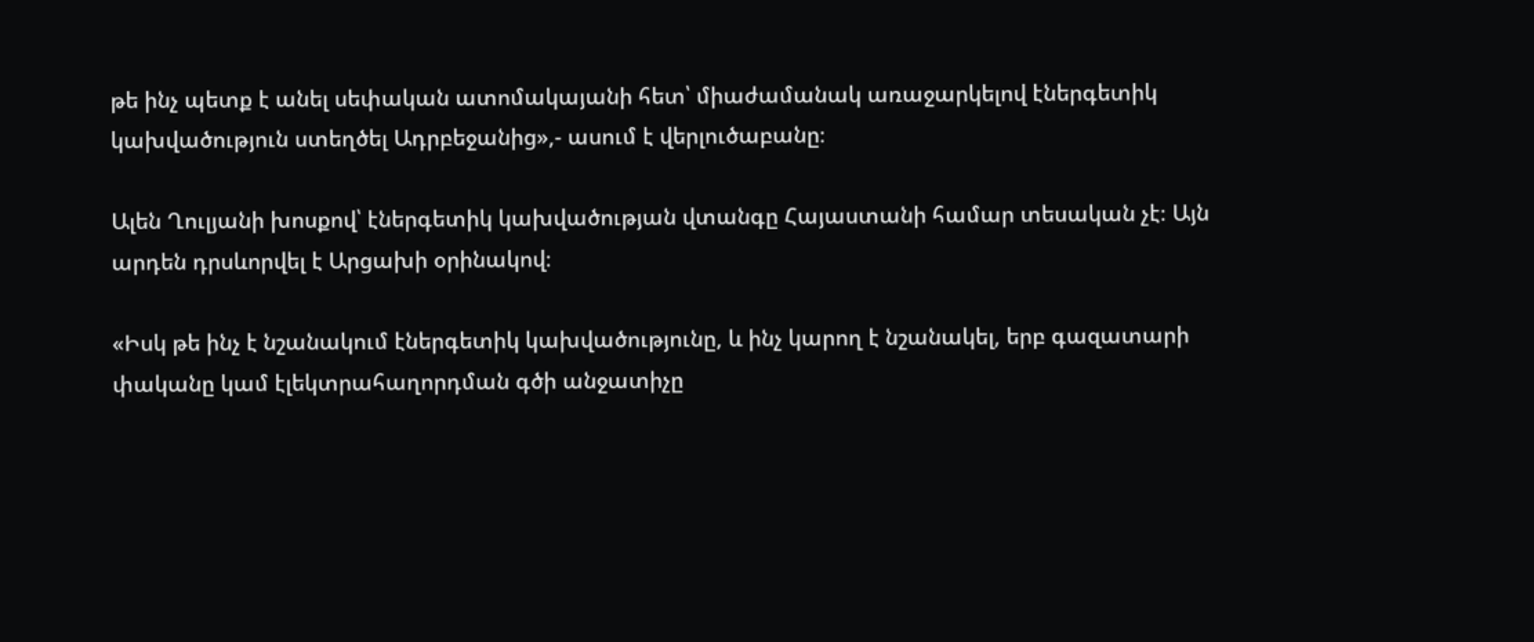թե ինչ պետք է անել սեփական ատոմակայանի հետ՝ միաժամանակ առաջարկելով էներգետիկ կախվածություն ստեղծել Ադրբեջանից»,- ասում է վերլուծաբանը։

Ալեն Ղուլյանի խոսքով՝ էներգետիկ կախվածության վտանգը Հայաստանի համար տեսական չէ։ Այն արդեն դրսևորվել է Արցախի օրինակով։

«Իսկ թե ինչ է նշանակում էներգետիկ կախվածությունը, և ինչ կարող է նշանակել, երբ գազատարի փականը կամ էլեկտրահաղորդման գծի անջատիչը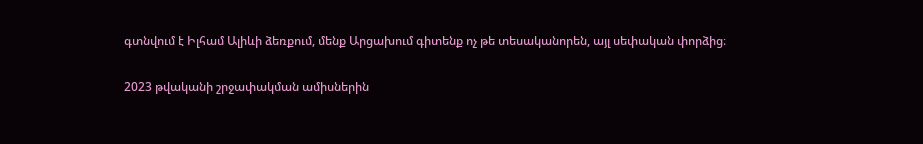գտնվում է Իլհամ Ալիևի ձեռքում, մենք Արցախում գիտենք ոչ թե տեսականորեն, այլ սեփական փորձից։

2023 թվականի շրջափակման ամիսներին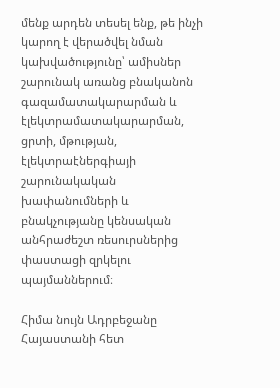մենք արդեն տեսել ենք, թե ինչի կարող է վերածվել նման կախվածությունը՝ ամիսներ շարունակ առանց բնականոն գազամատակարարման և էլեկտրամատակարարման, ցրտի, մթության, էլեկտրաէներգիայի շարունակական խափանումների և բնակչությանը կենսական անհրաժեշտ ռեսուրսներից փաստացի զրկելու պայմաններում։

Հիմա նույն Ադրբեջանը Հայաստանի հետ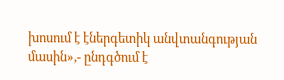խոսում է էներգետիկ անվտանգության մասին»,- ընդգծում է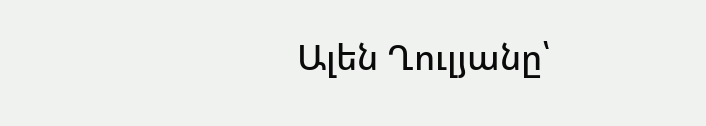Ալեն Ղուլյանը՝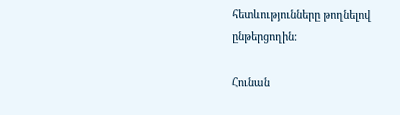հետևությունները թողնելով ընթերցողին։

Հունան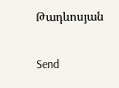Թադևոսյան

Send